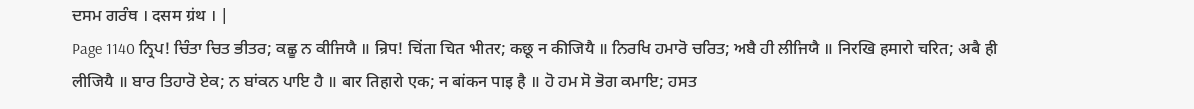ਦਸਮ ਗਰੰਥ । दसम ग्रंथ । |
Page 1140 ਨ੍ਰਿਪ! ਚਿੰਤਾ ਚਿਤ ਭੀਤਰ; ਕਛੂ ਨ ਕੀਜਿਯੈ ॥ न्रिप! चिंता चित भीतर; कछू न कीजियै ॥ ਨਿਰਖਿ ਹਮਾਰੋ ਚਰਿਤ; ਅਬੈ ਹੀ ਲੀਜਿਯੈ ॥ निरखि हमारो चरित; अबै ही लीजियै ॥ ਬਾਰ ਤਿਹਾਰੋ ਏਕ; ਨ ਬਾਂਕਨ ਪਾਇ ਹੈ ॥ बार तिहारो एक; न बांकन पाइ है ॥ ਹੋ ਹਮ ਸੋ ਭੋਗ ਕਮਾਇ; ਹਸਤ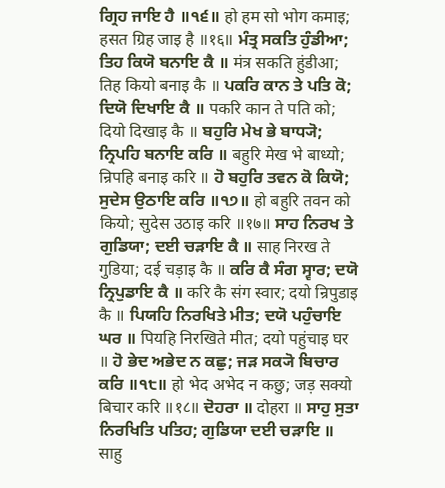ਗ੍ਰਿਹ ਜਾਇ ਹੈ ॥੧੬॥ हो हम सो भोग कमाइ; हसत ग्रिह जाइ है ॥१६॥ ਮੰਤ੍ਰ ਸਕਤਿ ਹੁੰਡੀਆ; ਤਿਹ ਕਿਯੋ ਬਨਾਇ ਕੈ ॥ मंत्र सकति हुंडीआ; तिह कियो बनाइ कै ॥ ਪਕਰਿ ਕਾਨ ਤੇ ਪਤਿ ਕੋ; ਦਿਯੋ ਦਿਖਾਇ ਕੈ ॥ पकरि कान ते पति को; दियो दिखाइ कै ॥ ਬਹੁਰਿ ਮੇਖ ਭੇ ਬਾਧ੍ਯੋ; ਨ੍ਰਿਪਹਿ ਬਨਾਇ ਕਰਿ ॥ बहुरि मेख भे बाध्यो; न्रिपहि बनाइ करि ॥ ਹੋ ਬਹੁਰਿ ਤਵਨ ਕੋ ਕਿਯੋ; ਸੁਦੇਸ ਉਠਾਇ ਕਰਿ ॥੧੭॥ हो बहुरि तवन को कियो; सुदेस उठाइ करि ॥१७॥ ਸਾਹ ਨਿਰਖ ਤੇ ਗੁਡਿਯਾ; ਦਈ ਚੜਾਇ ਕੈ ॥ साह निरख ते गुडिया; दई चड़ाइ कै ॥ ਕਰਿ ਕੈ ਸੰਗ ਸ੍ਵਾਰ; ਦਯੋ ਨ੍ਰਿਪੁਡਾਇ ਕੈ ॥ करि कै संग स्वार; दयो न्रिपुडाइ कै ॥ ਪਿਯਹਿ ਨਿਰਖਿਤੇ ਮੀਤ; ਦਯੋ ਪਹੁੰਚਾਇ ਘਰ ॥ पियहि निरखिते मीत; दयो पहुंचाइ घर ॥ ਹੋ ਭੇਦ ਅਭੇਦ ਨ ਕਛੁ; ਜੜ ਸਕ੍ਯੋ ਬਿਚਾਰ ਕਰਿ ॥੧੮॥ हो भेद अभेद न कछु; जड़ सक्यो बिचार करि ॥१८॥ ਦੋਹਰਾ ॥ दोहरा ॥ ਸਾਹੁ ਸੁਤਾ ਨਿਰਖਿਤਿ ਪਤਿਹ; ਗੁਡਿਯਾ ਦਈ ਚੜਾਇ ॥ साहु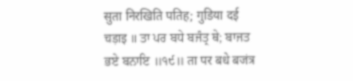सुता निरखिति पतिह; गुडिया दई चड़ाइ ॥ ਤਾ ਪਰ ਬਧੇ ਬਜੰਤ੍ਰ ਥੇ; ਬਾਜਤ ਭਏ ਬਨਾਇ ॥੧੯॥ ता पर बधे बजंत्र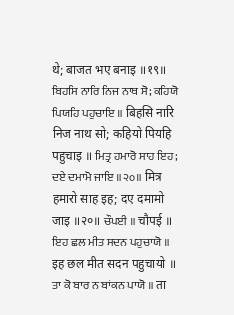थे; बाजत भए बनाइ ॥१९॥ ਬਿਹਸਿ ਨਾਰਿ ਨਿਜ ਨਾਥ ਸੋ; ਕਹਿਯੋ ਪਿਯਹਿ ਪਹੁਚਾਇ ॥ बिहसि नारि निज नाथ सो; कहियो पियहि पहुचाइ ॥ ਮਿਤ੍ਰ ਹਮਾਰੋ ਸਾਹ ਇਹ; ਦਏ ਦਮਾਮੋ ਜਾਇ ॥੨੦॥ मित्र हमारो साह इह; दए दमामो जाइ ॥२०॥ ਚੌਪਈ ॥ चौपई ॥ ਇਹ ਛਲ ਮੀਤ ਸਦਨ ਪਹੁਚਾਯੋ ॥ इह छल मीत सदन पहुचायो ॥ ਤਾ ਕੋ ਬਾਰ ਨ ਬਾਂਕਨ ਪਾਯੋ ॥ ता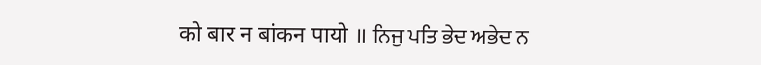को बार न बांकन पायो ॥ ਨਿਜੁ ਪਤਿ ਭੇਦ ਅਭੇਦ ਨ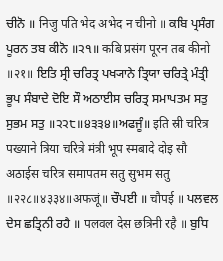ਚੀਨੋ ॥ निजु पति भेद अभेद न चीनो ॥ ਕਬਿ ਪ੍ਰਸੰਗ ਪੂਰਨ ਤਬ ਕੀਨੋ ॥੨੧॥ कबि प्रसंग पूरन तब कीनो ॥२१॥ ਇਤਿ ਸ੍ਰੀ ਚਰਿਤ੍ਰ ਪਖ੍ਯਾਨੇ ਤ੍ਰਿਯਾ ਚਰਿਤ੍ਰੇ ਮੰਤ੍ਰੀ ਭੂਪ ਸੰਬਾਦੇ ਦੋਇ ਸੌ ਅਠਾਈਸ ਚਰਿਤ੍ਰ ਸਮਾਪਤਮ ਸਤੁ ਸੁਭਮ ਸਤੁ ॥੨੨੮॥੪੩੩੪॥ਅਫਜੂੰ॥ इति स्री चरित्र पख्याने त्रिया चरित्रे मंत्री भूप स्मबादे दोइ सौ अठाईस चरित्र समापतम सतु सुभम सतु ॥२२८॥४३३४॥अफजूं॥ ਚੌਪਈ ॥ चौपई ॥ ਪਲਵਲ ਦੇਸ ਛਤ੍ਰਿਨੀ ਰਹੈ ॥ पलवल देस छत्रिनी रहै ॥ ਬੁਧਿ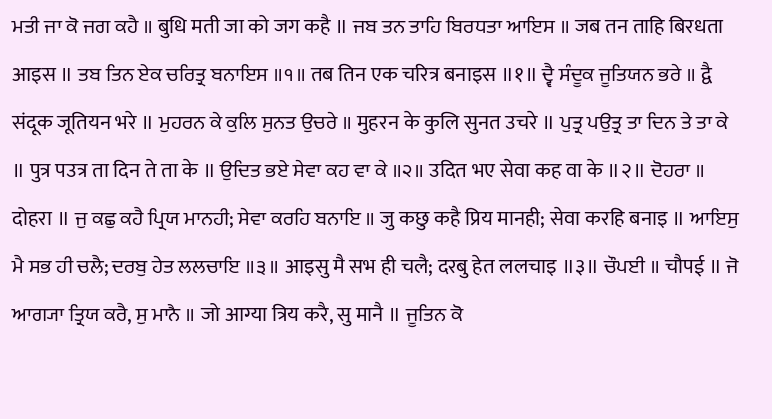ਮਤੀ ਜਾ ਕੋ ਜਗ ਕਹੈ ॥ बुधि मती जा को जग कहै ॥ ਜਬ ਤਨ ਤਾਹਿ ਬਿਰਧਤਾ ਆਇਸ ॥ जब तन ताहि बिरधता आइस ॥ ਤਬ ਤਿਨ ਏਕ ਚਰਿਤ੍ਰ ਬਨਾਇਸ ॥੧॥ तब तिन एक चरित्र बनाइस ॥१॥ ਦ੍ਵੈ ਸੰਦੂਕ ਜੂਤਿਯਨ ਭਰੇ ॥ द्वै संदूक जूतियन भरे ॥ ਮੁਹਰਨ ਕੇ ਕੁਲਿ ਸੁਨਤ ਉਚਰੇ ॥ मुहरन के कुलि सुनत उचरे ॥ ਪੁਤ੍ਰ ਪਉਤ੍ਰ ਤਾ ਦਿਨ ਤੇ ਤਾ ਕੇ ॥ पुत्र पउत्र ता दिन ते ता के ॥ ਉਦਿਤ ਭਏ ਸੇਵਾ ਕਹ ਵਾ ਕੇ ॥੨॥ उदित भए सेवा कह वा के ॥२॥ ਦੋਹਰਾ ॥ दोहरा ॥ ਜੁ ਕਛੁ ਕਹੈ ਪ੍ਰਿਯ ਮਾਨਹੀ; ਸੇਵਾ ਕਰਹਿ ਬਨਾਇ ॥ जु कछु कहै प्रिय मानही; सेवा करहि बनाइ ॥ ਆਇਸੁ ਮੈ ਸਭ ਹੀ ਚਲੈ; ਦਰਬੁ ਹੇਤ ਲਲਚਾਇ ॥੩॥ आइसु मै सभ ही चलै; दरबु हेत ललचाइ ॥३॥ ਚੌਪਈ ॥ चौपई ॥ ਜੋ ਆਗ੍ਯਾ ਤ੍ਰਿਯ ਕਰੈ, ਸੁ ਮਾਨੈ ॥ जो आग्या त्रिय करै, सु मानै ॥ ਜੂਤਿਨ ਕੋ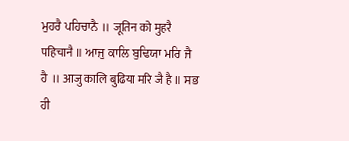ਮੁਹਰੈ ਪਹਿਚਾਨੈ ॥ जूतिन को मुहरै पहिचानै ॥ ਆਜੁ ਕਾਲਿ ਬੁਢਿਯਾ ਮਰਿ ਜੈ ਹੈ ॥ आजु कालि बुढिया मरि जै है ॥ ਸਭ ਹੀ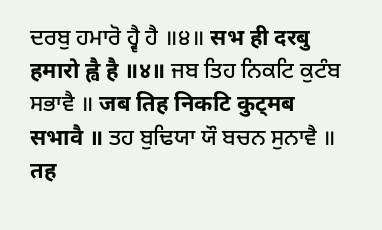ਦਰਬੁ ਹਮਾਰੋ ਹ੍ਵੈ ਹੈ ॥੪॥ सभ ही दरबु हमारो ह्वै है ॥४॥ ਜਬ ਤਿਹ ਨਿਕਟਿ ਕੁਟੰਬ ਸਭਾਵੈ ॥ जब तिह निकटि कुट्मब सभावै ॥ ਤਹ ਬੁਢਿਯਾ ਯੌ ਬਚਨ ਸੁਨਾਵੈ ॥ तह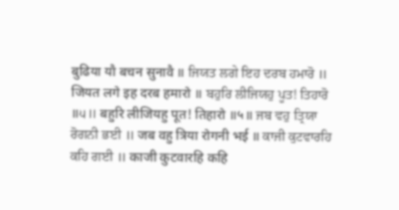बुढिया यौ बचन सुनावै ॥ ਜਿਯਤ ਲਗੇ ਇਹ ਦਰਬ ਹਮਾਰੋ ॥ जियत लगे इह दरब हमारो ॥ ਬਹੁਰਿ ਲੀਜਿਯਹੁ ਪੂਤ! ਤਿਹਾਰੋ ॥੫॥ बहुरि लीजियहु पूत! तिहारो ॥५॥ ਜਬ ਵਹੁ ਤ੍ਰਿਯਾ ਰੋਗਨੀ ਭਈ ॥ जब वहु त्रिया रोगनी भई ॥ ਕਾਜੀ ਕੁਟਵਾਰਹਿ ਕਹਿ ਗਈ ॥ काजी कुटवारहि कहि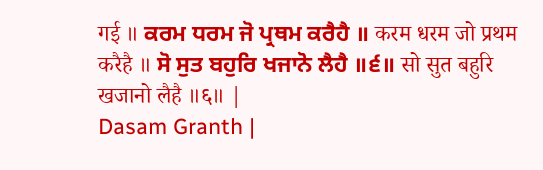गई ॥ ਕਰਮ ਧਰਮ ਜੋ ਪ੍ਰਥਮ ਕਰੈਹੈ ॥ करम धरम जो प्रथम करैहै ॥ ਸੋ ਸੁਤ ਬਹੁਰਿ ਖਜਾਨੋ ਲੈਹੈ ॥੬॥ सो सुत बहुरि खजानो लैहै ॥६॥ |
Dasam Granth |